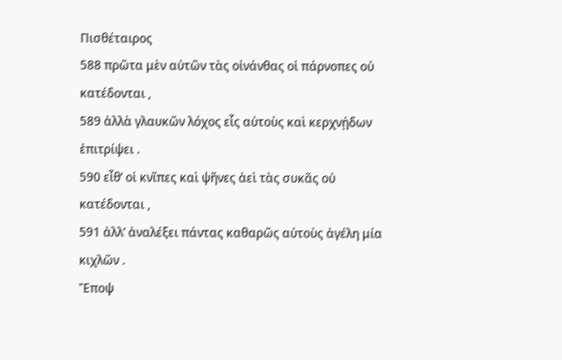Πισθέταιρος
588 πρῶτα μὲν αὐτῶν τὰς οἰνάνθας οἱ πάρνοπες οὐ κατέδονται ,
589 ἀλλὰ γλαυκῶν λόχος εἷς αὐτοὺς καὶ κερχνῄδων ἐπιτρίψει .
590 εἶθ’ οἱ κνῖπες καὶ ψῆνες ἀεὶ τὰς συκᾶς οὐ κατέδονται ,
591 ἀλλ’ ἀναλέξει πάντας καθαρῶς αὐτοὺς ἀγέλη μία κιχλῶν .
Ἔποψ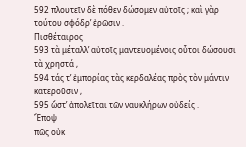592 πλουτεῖν δὲ πόθεν δώσομεν αὐτοῖς ; καὶ γὰρ τούτου σφόδρ’ ἐρῶσιν .
Πισθέταιρος
593 τὰ μέταλλ’ αὐτοῖς μαντευομένοις οὗτοι δώσουσι τὰ χρηστά ,
594 τάς τ’ ἐμπορίας τὰς κερδαλέας πρὸς τὸν μάντιν κατεροῦσιν ,
595 ὥστ’ ἀπολεῖται τῶν ναυκλήρων οὐδείς .
Ἔποψ
πῶς οὐκ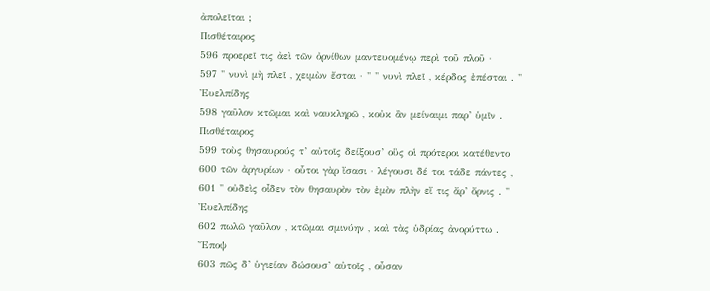ἀπολεῖται ;
Πισθέταιρος
596 προερεῖ τις ἀεὶ τῶν ὀρνίθων μαντευομένῳ περὶ τοῦ πλοῦ ·
597 " νυνὶ μὴ πλεῖ , χειμὼν ἔσται · " " νυνὶ πλεῖ , κέρδος ἐπέσται . "
Ἐυελπίδης
598 γαῦλον κτῶμαι καὶ ναυκληρῶ , κοὐκ ἂν μείναιμι παρ’ ὑμῖν .
Πισθέταιρος
599 τοὺς θησαυρούς τ’ αὐτοῖς δείξουσ’ οὓς οἱ πρότεροι κατέθεντο
600 τῶν ἀργυρίων · οὗτοι γὰρ ἴσασι · λέγουσι δέ τοι τάδε πάντες ,
601 " οὐδεὶς οἶδεν τὸν θησαυρὸν τὸν ἐμὸν πλὴν εἴ τις ἄρ’ ὄρνις . "
Ἐυελπίδης
602 πωλῶ γαῦλον , κτῶμαι σμινύην , καὶ τὰς ὑδρίας ἀνορύττω .
Ἔποψ
603 πῶς δ’ ὑγιείαν δώσουσ’ αὐτοῖς , οὖσαν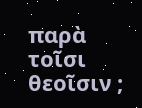παρὰ τοῖσι θεοῖσιν ;